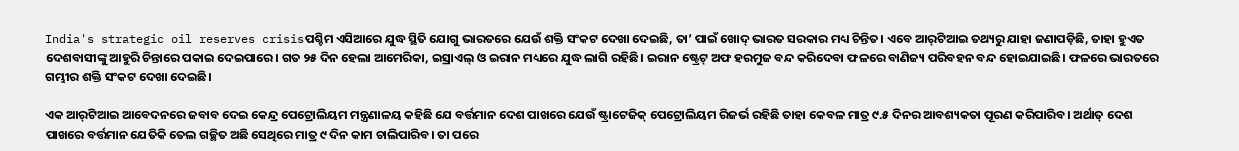India's strategic oil reserves crisisପଶ୍ଚିମ ଏସିଆରେ ଯୁଦ୍ଧ ସ୍ଥିତି ଯୋଗୁ ଭାରତରେ ଯେଉଁ ଶକ୍ତି ସଂକଟ ଦେଖା ଦେଇଛି, ତା’ ପାଇଁ ଖୋଦ୍ ଭାରତ ସରକାର ମଧ୍ୟ ଚିନ୍ତିତ। ଏବେ ଆର୍‌ଟିଆଇ ତଥ୍ୟରୁ ଯାହା ଜଣାପଡ଼ିଛି, ତାହା ହୁଏତ ଦେଶବାସୀଙ୍କୁ ଆହୁରି ଚିନ୍ତାରେ ପକାଇ ଦେଇପାରେ। ଗତ ୨୫ ଦିନ ହେଲା ଆମେରିକା, ଇସ୍ରାଏଲ୍ ଓ ଇରାନ ମଧ୍ୟରେ ଯୁଦ୍ଧ ଲାଗି ରହିଛି। ଇରାନ ଷ୍ଟ୍ରେଟ୍ ଅଫ ହରମୁଜ ବନ୍ଦ କରିଦେବା ଫଳରେ ବାଣିଜ୍ୟ ପରିବହନ ବନ୍ଦ ହୋଇଯାଇଛି। ଫଳରେ ଭାରତରେ ଗମ୍ଭୀର ଶକ୍ତି ସଂକଟ ଦେଖା ଦେଇଛି।

ଏକ ଆର୍‌ଟିଆଇ ଆବେଦନରେ ଜବାବ ଦେଇ କେନ୍ଦ୍ର ପେଟ୍ରୋଲିୟମ ମନ୍ତ୍ରଣାଳୟ କହିଛି ଯେ ବର୍ତ୍ତମାନ ଦେଶ ପାଖରେ ଯେଉଁ ଷ୍ଟ୍ରାଟେଜିକ୍ ପେଟ୍ରୋଲିୟମ ରିଜର୍ଭ ରହିଛି ତାହା କେବଳ ମାତ୍ର ୯.୫ ଦିନର ଆବଶ୍ୟକତା ପୂରଣ କରିପାରିବ। ଅର୍ଥାତ୍ ଦେଶ ପାଖରେ ବର୍ତ୍ତମାନ ଯେତିକି ତେଲ ଗଚ୍ଛିତ ଅଛି ସେଥିରେ ମାତ୍ର ୯ ଦିନ କାମ ଚାଲିପାରିବ। ତା ପରେ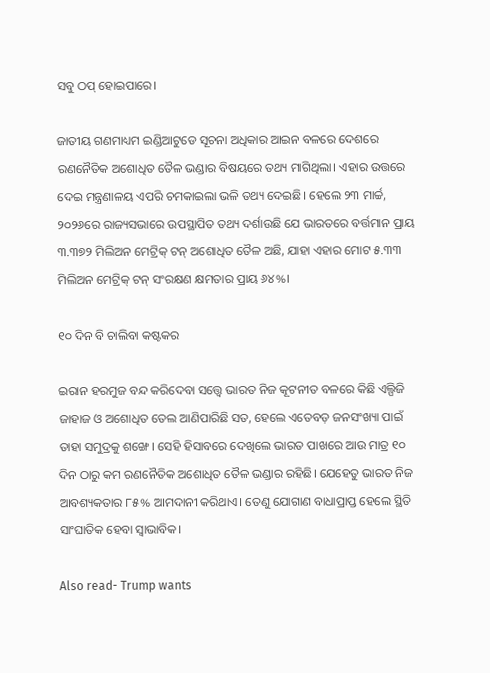ସବୁ ଠପ୍ ହୋଇପାରେ।

ଜାତୀୟ ଗଣମାଧ୍ୟମ ଇଣ୍ଡିଆଟୁଡେ ସୂଚନା ଅଧିକାର ଆଇନ ବଳରେ ଦେଶରେ ରଣନୈତିକ ଅଶୋଧିତ ତୈଳ ଭଣ୍ଡାର ବିଷୟରେ ତଥ୍ୟ ମାଗିଥିଲା। ଏହାର ଉତ୍ତରେ ଦେଇ ମନ୍ତ୍ରଣାଳୟ ଏପରି ଚମକାଇଲା ଭଳି ତଥ୍ୟ ଦେଇଛି। ହେଲେ ୨୩ ମାର୍ଚ୍ଚ, ୨୦୨୬ରେ ରାଜ୍ୟସଭାରେ ଉପସ୍ଥାପିତ ତଥ୍ୟ ଦର୍ଶାଉଛି ଯେ ଭାରତରେ ବର୍ତ୍ତମାନ ପ୍ରାୟ ୩.୩୭୨ ମିଲିଅନ ମେଟ୍ରିକ୍ ଟନ୍ ଅଶୋଧିତ ତୈଳ ଅଛି, ଯାହା ଏହାର ମୋଟ ୫.୩୩ ମିଲିଅନ ମେଟ୍ରିକ୍ ଟନ୍ ସଂରକ୍ଷଣ କ୍ଷମତାର ପ୍ରାୟ ୬୪%।

୧୦ ଦିନ ବି ଚାଲିବା କଷ୍ଟକର

ଇରାନ ହରମୁଜ ବନ୍ଦ କରିଦେବା ସତ୍ତ୍ୱେ ଭାରତ ନିଜ କୂଟନୀତ ବଳରେ କିଛି ଏଲ୍ପିଜି ଜାହାଜ ଓ ଅଶୋଧିତ ତେଲ ଆଣିପାରିଛି ସତ, ହେଲେ ଏତେବଡ଼ ଜନସଂଖ୍ୟା ପାଇଁ ତାହା ସମୁଦ୍ରକୁ ଶଙ୍ଖେ। ସେହି ହିସାବରେ ଦେଖିଲେ ଭାରତ ପାଖରେ ଆଉ ମାତ୍ର ୧୦ ଦିନ ଠାରୁ କମ ରଣନୈତିକ ଅଶୋଧିତ ତୈଳ ଭଣ୍ଡାର ରହିଛି। ଯେହେତୁ ଭାରତ ନିଜ ଆବଶ୍ୟକତାର ୮୫% ଆମଦାନୀ କରିଥାଏ। ତେଣୁ ଯୋଗାଣ ବାଧାପ୍ରାପ୍ତ ହେଲେ ସ୍ଥିତି ସାଂଘାତିକ ହେବା ସ୍ୱାଭାବିକ।

Also read- Trump wants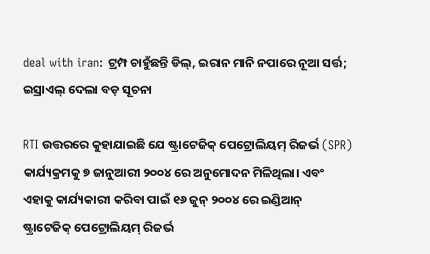deal with iran: ଟ୍ରମ୍ପ ଚାହୁଁଛନ୍ତି ଡିଲ୍, ଇରାନ ମାନି ନପାରେ ନୂଆ ସର୍ତ୍ତ; ଇସ୍ରାଏଲ୍ ଦେଲା ବଡ଼ ସୂଚନା

RTI ଉତ୍ତରରେ କୁହାଯାଇଛି ଯେ ଷ୍ଟ୍ରାଟେଜିକ୍ ପେଟ୍ରୋଲିୟମ୍ ରିଜର୍ଭ (SPR) କାର୍ଯ୍ୟକ୍ରମକୁ ୭ ଜାନୁଆରୀ ୨୦୦୪ ରେ ଅନୁମୋଦନ ମିଳିଥିଲା। ଏବଂ ଏହାକୁ କାର୍ଯ୍ୟକାରୀ କରିବା ପାଇଁ ୧୬ ଜୁନ୍ ୨୦୦୪ ରେ ଇଣ୍ଡିଆନ୍ ଷ୍ଟ୍ରାଟେଜିକ୍ ପେଟ୍ରୋଲିୟମ୍ ରିଜର୍ଭ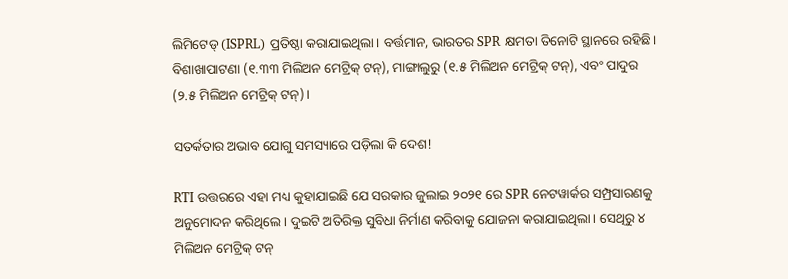ଲିମିଟେଡ୍ (ISPRL) ପ୍ରତିଷ୍ଠା କରାଯାଇଥିଲା। ବର୍ତ୍ତମାନ, ଭାରତର SPR କ୍ଷମତା ତିନୋଟି ସ୍ଥାନରେ ରହିଛି। ବିଶାଖାପାଟଣା (୧.୩୩ ମିଲିଅନ ମେଟ୍ରିକ୍ ଟନ୍), ମାଙ୍ଗାଲୁରୁ (୧.୫ ମିଲିଅନ ମେଟ୍ରିକ୍ ଟନ୍), ଏବଂ ପାଦୁର (୨.୫ ମିଲିଅନ ମେଟ୍ରିକ୍ ଟନ୍)।

ସତର୍କତାର ଅଭାବ ଯୋଗୁ ସମସ୍ୟାରେ ପଡ଼ିଲା କି ଦେଶ!

RTI ଉତ୍ତରରେ ଏହା ମଧ୍ୟ କୁହାଯାଇଛି ଯେ ସରକାର ଜୁଲାଇ ୨୦୨୧ ରେ SPR ନେଟୱାର୍କର ସମ୍ପ୍ରସାରଣକୁ ଅନୁମୋଦନ କରିଥିଲେ। ଦୁଇଟି ଅତିରିକ୍ତ ସୁବିଧା ନିର୍ମାଣ କରିବାକୁ ଯୋଜନା କରାଯାଇଥିଲା। ସେଥିରୁ ୪ ମିଲିଅନ ମେଟ୍ରିକ୍ ଟନ୍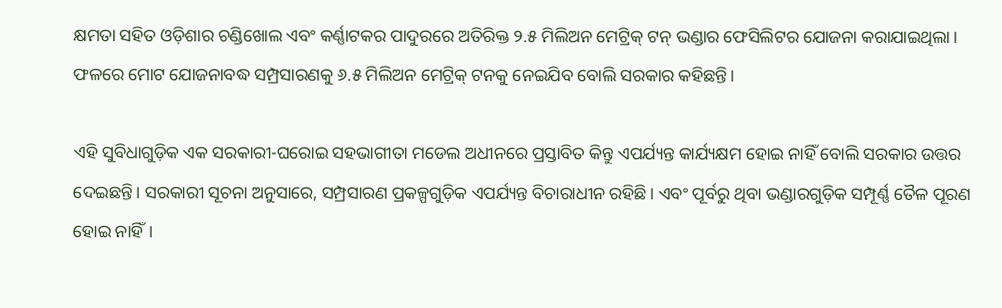କ୍ଷମତା ସହିତ ଓଡ଼ିଶାର ଚଣ୍ଡିଖୋଲ ଏବଂ କର୍ଣ୍ଣାଟକର ପାଦୁରରେ ଅତିରିକ୍ତ ୨.୫ ମିଲିଅନ ମେଟ୍ରିକ୍ ଟନ୍ ଭଣ୍ଡାର ଫେସିଲିଟର ଯୋଜନା କରାଯାଇଥିଲା। ଫଳରେ ମୋଟ ଯୋଜନାବଦ୍ଧ ସମ୍ପ୍ରସାରଣକୁ ୬.୫ ମିଲିଅନ ମେଟ୍ରିକ୍ ଟନକୁ ନେଇଯିବ ବୋଲି ସରକାର କହିଛନ୍ତି।

ଏହି ସୁବିଧାଗୁଡ଼ିକ ଏକ ସରକାରୀ-ଘରୋଇ ସହଭାଗୀତା ମଡେଲ ଅଧୀନରେ ପ୍ରସ୍ତାବିତ କିନ୍ତୁ ଏପର୍ଯ୍ୟନ୍ତ କାର୍ଯ୍ୟକ୍ଷମ ହୋଇ ନାହିଁ ବୋଲି ସରକାର ଉତ୍ତର ଦେଇଛନ୍ତି। ସରକାରୀ ସୂଚନା ଅନୁସାରେ, ସମ୍ପ୍ରସାରଣ ପ୍ରକଳ୍ପଗୁଡ଼ିକ ଏପର୍ଯ୍ୟନ୍ତ ବିଚାରାଧୀନ ରହିଛି। ଏବଂ ପୂର୍ବରୁ ଥିବା ଭଣ୍ଡାରଗୁଡ଼ିକ ସମ୍ପୂର୍ଣ୍ଣ ତୈଳ ପୂରଣ ହୋଇ ନାହିଁ।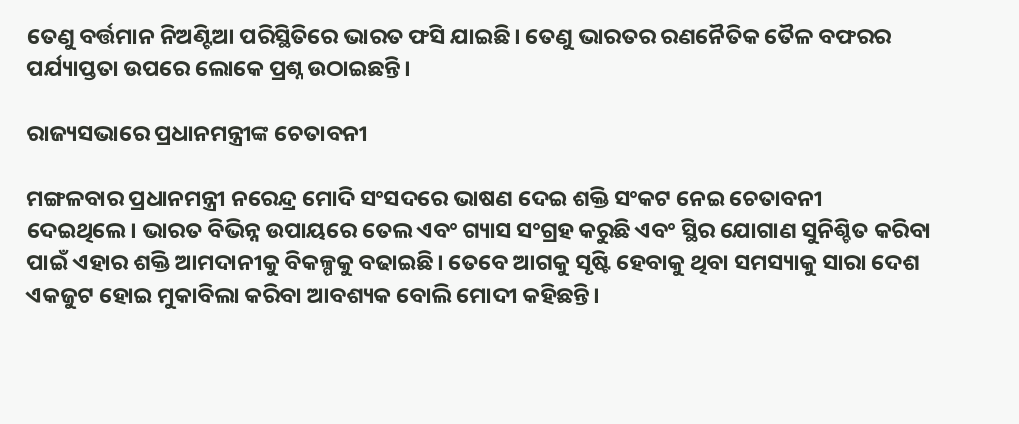ତେଣୁ ବର୍ତ୍ତମାନ ନିଅଣ୍ଟିଆ ପରିସ୍ଥିତିରେ ଭାରତ ଫସି ଯାଇଛି। ତେଣୁ ଭାରତର ରଣନୈତିକ ତୈଳ ବଫରର ପର୍ଯ୍ୟାପ୍ତତା ଉପରେ ଲୋକେ ପ୍ରଶ୍ନ ଉଠାଇଛନ୍ତି।

ରାଜ୍ୟସଭାରେ ପ୍ରଧାନମନ୍ତ୍ରୀଙ୍କ ଚେତାବନୀ

ମଙ୍ଗଳବାର ପ୍ରଧାନମନ୍ତ୍ରୀ ନରେନ୍ଦ୍ର ମୋଦି ସଂସଦରେ ଭାଷଣ ଦେଇ ଶକ୍ତି ସଂକଟ ନେଇ ଚେତାବନୀ ଦେଇଥିଲେ। ଭାରତ ବିଭିନ୍ନ ଉପାୟରେ ତେଲ ଏବଂ ଗ୍ୟାସ ସଂଗ୍ରହ କରୁଛି ଏବଂ ସ୍ଥିର ଯୋଗାଣ ସୁନିଶ୍ଚିତ କରିବା ପାଇଁ ଏହାର ଶକ୍ତି ଆମଦାନୀକୁ ବିକଳ୍ପକୁ ବଢାଇଛି। ତେବେ ଆଗକୁ ସୃଷ୍ଟି ହେବାକୁ ଥିବା ସମସ୍ୟାକୁ ସାରା ଦେଶ ଏକଜୁଟ ହୋଇ ମୁକାବିଲା କରିବା ଆବଶ୍ୟକ ବୋଲି ମୋଦୀ କହିଛନ୍ତି।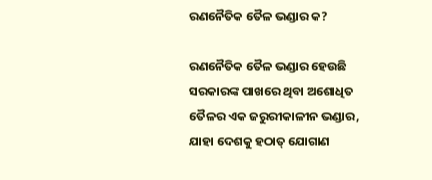ରଣନୈତିକ ତୈଳ ଭଣ୍ଡାର କ?

ରଣନୈତିକ ତୈଳ ଭଣ୍ଡାର ହେଉଛି ସରକାରଙ୍କ ପାଖରେ ଥିବା ଅଶୋଧିତ ତୈଳର ଏକ ଜରୁରୀକାଳୀନ ଭଣ୍ଡାର, ଯାହା ଦେଶକୁ ହଠାତ୍ ଯୋଗାଣ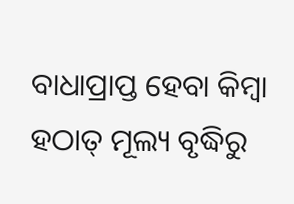ବାଧାପ୍ରାପ୍ତ ହେବା କିମ୍ବା ହଠାତ୍ ମୂଲ୍ୟ ବୃଦ୍ଧିରୁ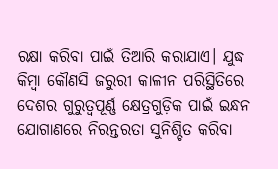ରକ୍ଷା କରିବା ପାଇଁ ତିଆରି କରାଯାଏ। ଯୁଦ୍ଧ କିମ୍ବା କୌଣସି ଜରୁରୀ କାଳୀନ ପରିସ୍ଥିତିରେ ଦେଶର ଗୁରୁତ୍ୱପୂର୍ଣ୍ଣ କ୍ଷେତ୍ରଗୁଡ଼ିକ ପାଇଁ ଇନ୍ଧନ ଯୋଗାଣରେ ନିରନ୍ତରତା ସୁନିଶ୍ଚିତ କରିବା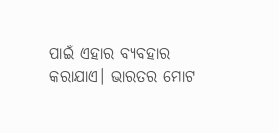ପାଇଁ ଏହାର ବ୍ୟବହାର କରାଯାଏ। ଭାରତର ମୋଟ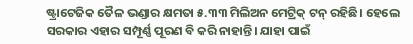ଷ୍ଟ୍ରାଟେଜିକ ତୈଳ ଭଣ୍ଡାର କ୍ଷମତା ୫.୩୩ ମିଲିଅନ ମେଟ୍ରିକ୍ ଟନ୍ ରହିଛି। ହେଲେ ସରକାର ଏହାର ସମ୍ପୂର୍ଣ୍ଣ ପୂରଣ ବି କରି ନାହାନ୍ତି। ଯାହା ପାଇଁ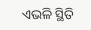ଏଭଳି ସ୍ଥିତି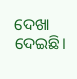ଦେଖା ଦେଇଛି।